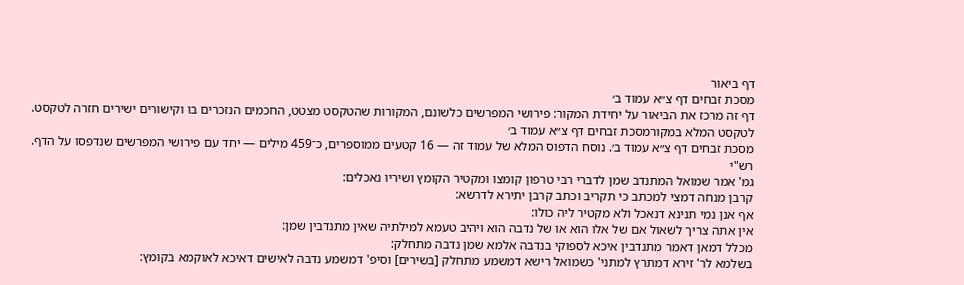דף ביאור
מסכת זבחים דף צ״א עמוד ב׳
דף זה מרכז את הביאור על יחידת המקור: פירושי המפרשים כלשונם, המקורות שהטקסט מצטט, החכמים הנזכרים בו וקישורים ישירים חזרה לטקסט.
לטקסט המלא במקורמסכת זבחים דף צ״א עמוד ב׳
מסכת זבחים דף צ״א עמוד ב׳. נוסח הדפוס המלא של עמוד זה — 16 קטעים ממוספרים, כ־459 מילים — יחד עם פירושי המפרשים שנדפסו על הדף.
רש"י
גמ' אמר שמואל המתנדב שמן לדברי רבי טרפון קומצו ומקטיר הקומץ ושיריו נאכלים:
קרבן מנחה דמצי למכתב כי תקריב וכתב קרבן יתירא לדרשא:
אף אנן נמי תנינא דנאכל ולא מקטיר ליה כולו:
אין אתה צריך לשאול אם של אלו הוא או של נדבה הוא ויהיב טעמא למילתיה שאין מתנדבין שמן:
מכלל דמאן דאמר מתנדבין איכא לספוקי בנדבה אלמא שמן נדבה מתחלק:
בשלמא לר' זירא דמתרץ למתני' כשמואל רישא דמשמע מתחלק [בשירים] וסיפ' דמשמע נדבה לאישים דאיכא לאוקמא בקומץ: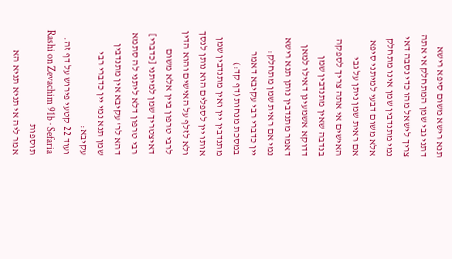תנא רישא משום סיפא רישא דתני גבי שמן המתחלק אי אתה צריך לישאל מהו כדי נסבה דאי נמי מתנדבין שמן אינו מתחלק אלא משום דבעי למיתני סיפא אם ראית שמן ניתן על גבי האישים אי אתה צריך לספקה בנדבה שאין מתנדבין שמן דדוקא אשמעינן דאילו למאן דאמר מתנדבין נותן תנא רישא נמי אם ראית שמן מתחלק:
יין כדברי רבי עקיבא דאמר במסכת מנחות (דף קד:) מתנדבין יין ואין מתנדבין שמן אותו יין לספלים הוא נותן לנסך ולא לזלף על האישים והוא הדין לרבי טרפון ביין אלא משום דאיצטריך שמן למיתני [כדברי] רבי טרפון דלא ליתני לה סתמא דהא לר' עקיבא אין מתנדבין שמן תנא נמי יין כדברי רבי עקיבא:
ועוד 22 קטעי פירוש על דף זה.
Rashi on Zevachim 91b · Sefaria
תוספות
אמר ליה אי תניא תניא הא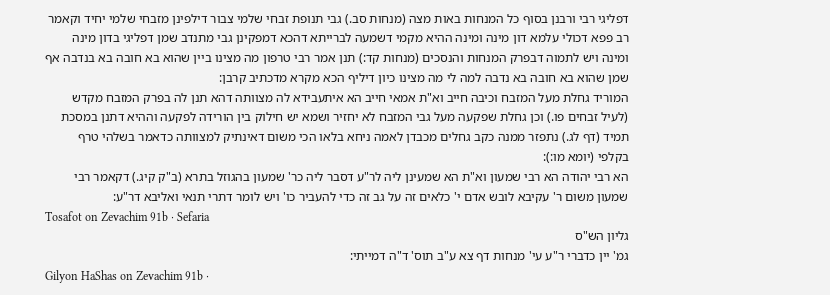דפליגי רבי ורבנן בסוף כל המנחות באות מצה (מנחות סב.) גבי תנופת זבחי שלמי צבור דילפינן מזבחי שלמי יחיד וקאמר רב פפא דכולי עלמא דון מינה ומינה ההיא מקמי דשמעה לברייתא דהכא דמפקינן גבי מתנדב שמן דפליגי בדון מינה ומינה ויש לתמוה דבפרק המנחות והנסכים (מנחות קד:) תנן אמר רבי טרפון מה מצינו ביין שהוא בא חובה בא בנדבה אף שמן שהוא בא חובה בא נדבה למה לי מה מצינו כיון דיליף הכא מקרא מדכתיב קרבן:
המוריד גחלת מעל המזבח וכיבה חייב וא"ת אמאי חייב הא איתעבידא לה מצוותה דהא תנן לה בפרק המזבח מקדש (לעיל זבחים פו.) וכן גחלת שפקעה מעל גבי המזבח לא יחזיר ושמא יש חילוק בין הורידה לפקעה וההיא דתנן במסכת תמיד (דף לג.) נתפזר ממנה כקב גחלים מכבדן לאמה ניחא בלאו הכי משום דאינתיק למצוותה כדאמר בשלהי טרף בקלפי (יומא מו:):
הא רבי יהודה הא רבי שמעון וא"ת הא שמעינן ליה לר"ע דסבר ליה כר' שמעון בהגוזל בתרא (ב"ק קיג.) דקאמר רבי שמעון משום ר' עקיבא לובש אדם י' כלאים זה על גב זה כדי להעביר כו' ויש לומר דתרי תנאי ואליבא דר"ע:
Tosafot on Zevachim 91b · Sefaria
גליון הש"ס
גמ' יין כדברי ר"ע עי' מנחות דף צא ע"ב תוס' ד"ה דמייתי:
Gilyon HaShas on Zevachim 91b ·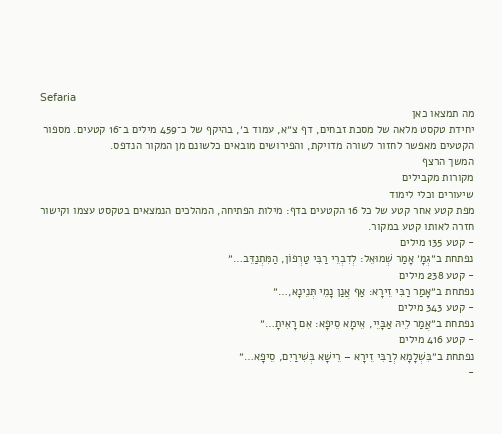Sefaria
מה תמצאו כאן
יחידת טקסט מלאה של מסכת זבחים, דף צ״א, עמוד ב׳, בהיקף של כ־459 מילים ב־16 קטעים. מספור הקטעים מאפשר לחזור לשורה מדויקת, והפירושים מובאים כלשונם מן המקור הנדפס.
המשך הרצף
מקורות מקבילים
שיעורים וכלי לימוד
מפת קטע אחר קטע של כל 16 הקטעים בדף: מילות הפתיחה, המהלכים הנמצאים בטקסט עצמו וקישור חזרה לאותו קטע במקור.
- קטע 135 מילים
נפתחת ב״גְּמָ׳ אָמַר שְׁמוּאֵל: לְדִבְרֵי רַבִּי טַרְפוֹן, הַמִּתְנַדֵּב…״
- קטע 238 מילים
נפתחת ב״אָמַר רַבִּי זֵירָא: אַף אֲנַן נָמֵי תְּנֵינָא,…״
- קטע 343 מילים
נפתחת ב״אֲמַר לֵיהּ אַבָּיֵי, אֵימָא סֵיפָא: אִם רָאִיתָ…״
- קטע 416 מילים
נפתחת ב״בִּשְׁלָמָא לְרַבִּי זֵירָא – רֵישָׁא בְּשִׁירַיִם, סֵיפָא…״
-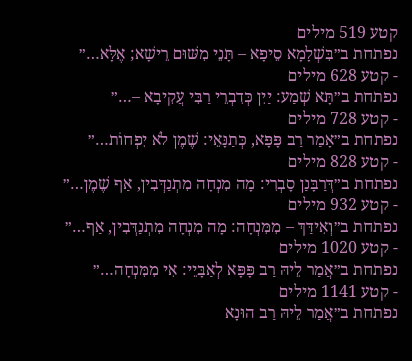קטע 519 מילים
נפתחת ב״בִּשְׁלָמָא סֵיפָא – תָּנֵי מִשּׁוּם רֵישָׁא; אֶלָּא…״
- קטע 628 מילים
נפתחת ב״תָּא שְׁמַע: יַיִן כְּדִבְרֵי רַבִּי עֲקִיבָא –…״
- קטע 728 מילים
נפתחת ב״אָמַר רַב פָּפָּא, כְּתַנָּאֵי: שֶׁמֶן לֹא יִפְחוֹת…״
- קטע 828 מילים
נפתחת ב״דְּרַבָּנַן סָבְרִי: מָה מִנְחָה מִתְנַדְּבִין, אַף שֶׁמֶן…״
- קטע 932 מילים
נפתחת ב״וְאִידַּךְ – מִמִּנְחָה: מָה מִנְחָה מִתְנַדְּבִין, אַף…״
- קטע 1020 מילים
נפתחת ב״אֲמַר לֵיהּ רַב פָּפָּא לְאַבָּיֵי: אִי מִמִּנְחָה…״
- קטע 1141 מילים
נפתחת ב״אֲמַר לֵיהּ רַב הוּנָא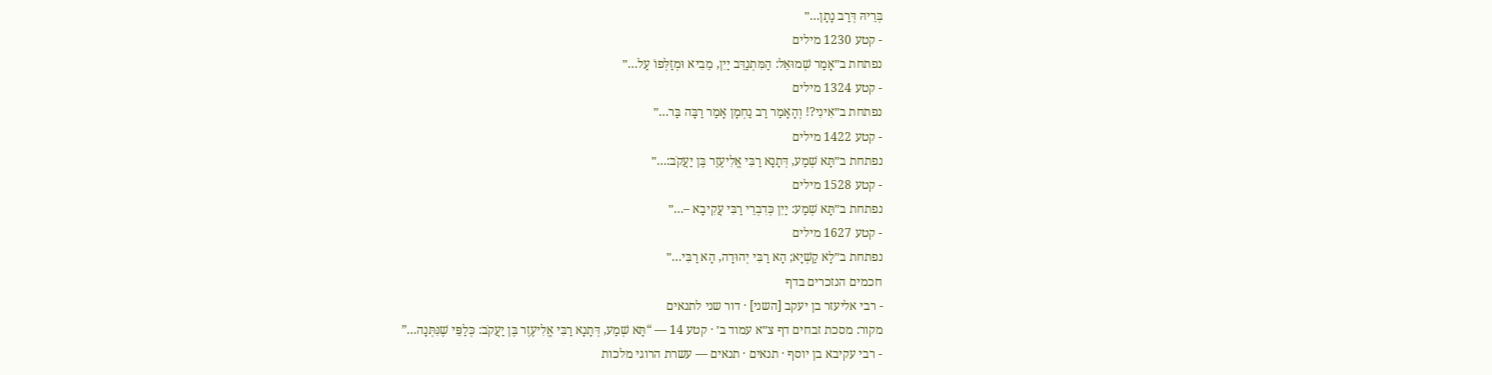בְּרֵיהּ דְּרַב נָתָן…״
- קטע 1230 מילים
נפתחת ב״אָמַר שְׁמוּאֵל: הַמִּתְנַדֵּב יַיִן, מֵבִיא וּמְזַלְּפוֹ עַל…״
- קטע 1324 מילים
נפתחת ב״אִינִי?! וְהָאָמַר רַב נַחְמָן אָמַר רַבָּה בַּר…״
- קטע 1422 מילים
נפתחת ב״תָּא שְׁמַע, דְּתָנָא רַבִּי אֱלִיעֶזֶר בֶּן יַעֲקֹב:…״
- קטע 1528 מילים
נפתחת ב״תָּא שְׁמַע: יַיִן כְּדִבְרֵי רַבִּי עֲקִיבָא –…״
- קטע 1627 מילים
נפתחת ב״לָא קַשְׁיָא; הָא רַבִּי יְהוּדָה, הָא רַבִּי…״
חכמים הנזכרים בדף
- רבי אליעזר בן יעקב [השני] · דור שני לתנאים
מקור: מסכת זבחים דף צ״א עמוד ב׳ · קטע 14 — “תָּא שְׁמַע, דְּתָנָא רַבִּי אֱלִיעֶזֶר בֶּן יַעֲקֹב: כְּלַפֵּי שֶׁנִּתְּנָה…”
- רבי עקיבא בן יוסף · תנאים · תנאים — עשרת הרוגי מלכות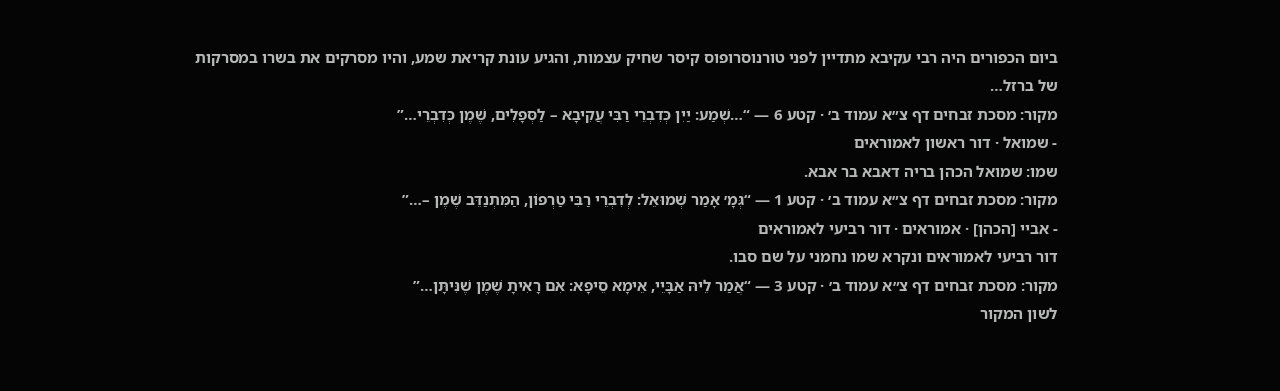ביום הכפורים היה רבי עקיבא מתדיין לפני טורנוסרופוס קיסר שחיק עצמות, והגיע עונת קריאת שמע, והיו מסרקים את בשרו במסרקות של ברזל…
מקור: מסכת זבחים דף צ״א עמוד ב׳ · קטע 6 — “…שְׁמַע: יַיִן כְּדִבְרֵי רַבִּי עֲקִיבָא – לַסְּפָלִים, שֶׁמֶן כְּדִבְרֵי…”
- שמואל · דור ראשון לאמוראים
שמו: שמואל הכהן בריה דאבא בר אבא.
מקור: מסכת זבחים דף צ״א עמוד ב׳ · קטע 1 — “גְּמָ׳ אָמַר שְׁמוּאֵל: לְדִבְרֵי רַבִּי טַרְפוֹן, הַמִּתְנַדֵּב שֶׁמֶן –…”
- אביי [הכהן] · אמוראים · דור רביעי לאמוראים
דור רביעי לאמוראים ונקרא שמו נחמני על שם סבו.
מקור: מסכת זבחים דף צ״א עמוד ב׳ · קטע 3 — “אֲמַר לֵיהּ אַבָּיֵי, אֵימָא סֵיפָא: אִם רָאִיתָ שֶׁמֶן שֶׁנִּיתָּן…”
לשון המקור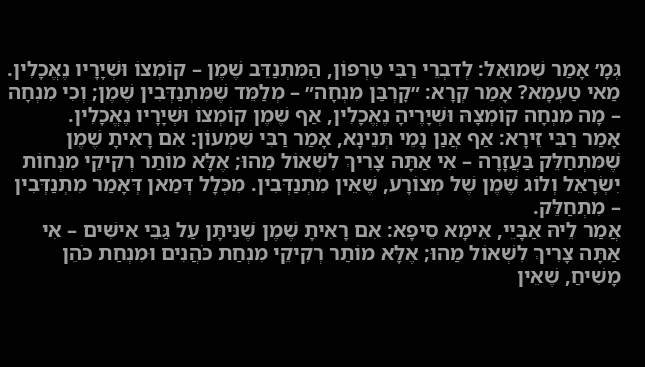גְּמָ׳ אָמַר שְׁמוּאֵל: לְדִבְרֵי רַבִּי טַרְפוֹן, הַמִּתְנַדֵּב שֶׁמֶן – קוֹמְצוֹ וּשְׁיָרָיו נֶאֱכָלִין. מַאי טַעְמָא? אָמַר קְרָא: ״קׇרְבַּן מִנְחָה״ – מְלַמֵּד שֶׁמִּתְנַדְּבִין שֶׁמֶן; וְכִי מִנְחָה – מָה מִנְחָה קוֹמְצָהּ וּשְׁיָרֶיהָ נֶאֱכָלִין, אַף שֶׁמֶן קוֹמְצוֹ וּשְׁיָרָיו נֶאֱכָלִין.
אָמַר רַבִּי זֵירָא: אַף אֲנַן נָמֵי תְּנֵינָא, אָמַר רַבִּי שִׁמְעוֹן: אִם רָאִיתָ שֶׁמֶן שֶׁמִּתְחַלֵּק בַּעֲזָרָה – אִי אַתָּה צָרִיךְ לִשְׁאוֹל מַהוּ; אֶלָּא מוֹתַר רְקִיקֵי מִנְחוֹת יִשְׂרָאֵל וְלוֹג שֶׁמֶן שֶׁל מְצוֹרָע, שֶׁאֵין מִתְנַדְּבִין. מִכְּלָל דְּמַאן דְּאָמַר מִתְנַדְּבִין – מִתְחַלֵּק.
אֲמַר לֵיהּ אַבָּיֵי, אֵימָא סֵיפָא: אִם רָאִיתָ שֶׁמֶן שֶׁנִּיתָּן עַל גַּבֵּי אִישִּׁים – אִי אַתָּה צָרִיךְ לִשְׁאוֹל מַהוּ; אֶלָּא מוֹתַר רְקִיקֵי מִנְחַת כֹּהֲנִים וּמִנְחַת כֹּהֵן מָשִׁיחַ, שֶׁאֵין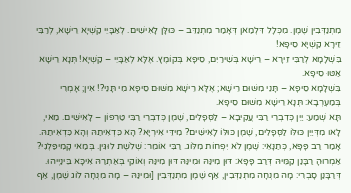מִתְנַדְּבִין שֶׁמֶן. מִכְּלָל דִּלְמַאן דְּאָמַר מִתְנַדֵּב – כּוּלָּן לָאִישִּׁים. לְאַבָּיֵי קַשְׁיָא רֵישָׁא, לְרַבִּי זֵירָא קַשְׁיָא סֵיפָא!
בִּשְׁלָמָא לְרַבִּי זֵירָא – רֵישָׁא בְּשִׁירַיִם, סֵיפָא בְּקוֹמֶץ. אֶלָּא לְאַבָּיֵי – קַשְׁיָא! תְּנָא רֵישָׁא אַטּוּ סֵיפָא.
בִּשְׁלָמָא סֵיפָא – תָּנֵי מִשּׁוּם רֵישָׁא; אֶלָּא רֵישָׁא מִשּׁוּם סֵיפָא מִי תָּנֵי?! אִין; אָמְרִי בְּמַעְרְבָא: תְּנָא רֵישָׁא מִשּׁוּם סֵיפָא.
תָּא שְׁמַע: יַיִן כְּדִבְרֵי רַבִּי עֲקִיבָא – לַסְּפָלִים, שֶׁמֶן כְּדִבְרֵי רַבִּי טַרְפוֹן – לָאִישִּׁים. מַאי, לָאו מִדְּיַיִן כּוּלּוֹ לַסְּפָלִים, שֶׁמֶן כּוּלּוֹ לָאִישִּׁים? מִידֵּי אִירְיָא? הָא כִּדְאִיתַהּ וְהָא כִּדְאִיתַהּ.
אָמַר רַב פָּפָּא, כְּתַנָּאֵי: שֶׁמֶן לֹא יִפְחוֹת מִלּוֹג. רַבִּי אוֹמֵר: שְׁלֹשֶׁת לוּגִּין. בְּמַאי קָמִיפַּלְגִי? אַמְרוּהָ רַבָּנַן קַמֵּיהּ דְּרַב פָּפָּא: דּוּן מִינַּהּ וּמִינַּהּ דּוּן מִינַּהּ וְאוֹקֵי בְּאַתְרַהּ אִיכָּא בֵּינַיְיהוּ.
דְּרַבָּנַן סָבְרִי: מָה מִנְחָה מִתְנַדְּבִין, אַף שֶׁמֶן מִתְנַדְּבִין [וּמִינַּהּ – מָה מִנְחָה לוֹג שֶׁמֶן, אַף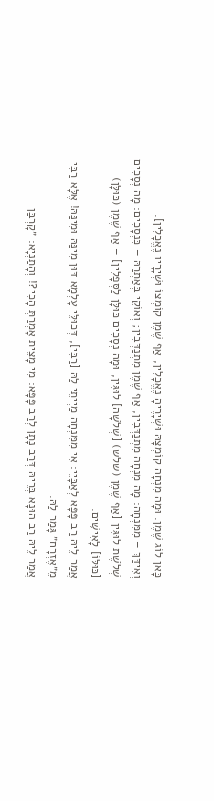כָּאן לוֹג שֶׁמֶן. וּמָה מִנְחָה קוֹמְצָהּ וּשְׁיָרֶיהָ נֶאֱכָלִין, אַף שֶׁמֶן קוֹמְצוֹ וּשְׁיָרָיו נֶאֱכָלִין].
וְאִידַּךְ – מִמִּנְחָה: מָה מִנְחָה מִתְנַדְּבִין, אַף שֶׁמֶן מִתְנַדְּבִין; וְאוֹקֵי בְּאַתְרַהּ – כִּנְסָכִים: מָה נְסָכִים שְׁלֹשֶׁת לוּגִּין [אַף שֶׁמֶן (שלש) [שְׁלֹשָׁה] לוּגִּין, וּמָה נְסָכִים כּוּלָּן לַסְּפָלִין] – אַף שֶׁמֶן (כּוּלָּן) [כּוּלּוֹ] לָאִישִּׁים.
אֲמַר לֵיהּ רַב פָּפָּא לְאַבָּיֵי: אִי מִמִּנְחָה מַיְיתֵי לַהּ [רַבִּי], דְּכוּלֵּי עָלְמָא דּוּן מִינַּהּ וּמִינַּהּ! אֶלָּא רַבִּי מֵ״אֶזְרָח״ גָּמַר לַהּ.
אֲמַר לֵיהּ רַב הוּנָא בְּרֵיהּ דְּרַב נָתָן לְרַב פָּפָּא: מִי מָצֵית אָמְרַתְּ הָכִי?! וְהָתַנְיָא: ״קׇרְבַּן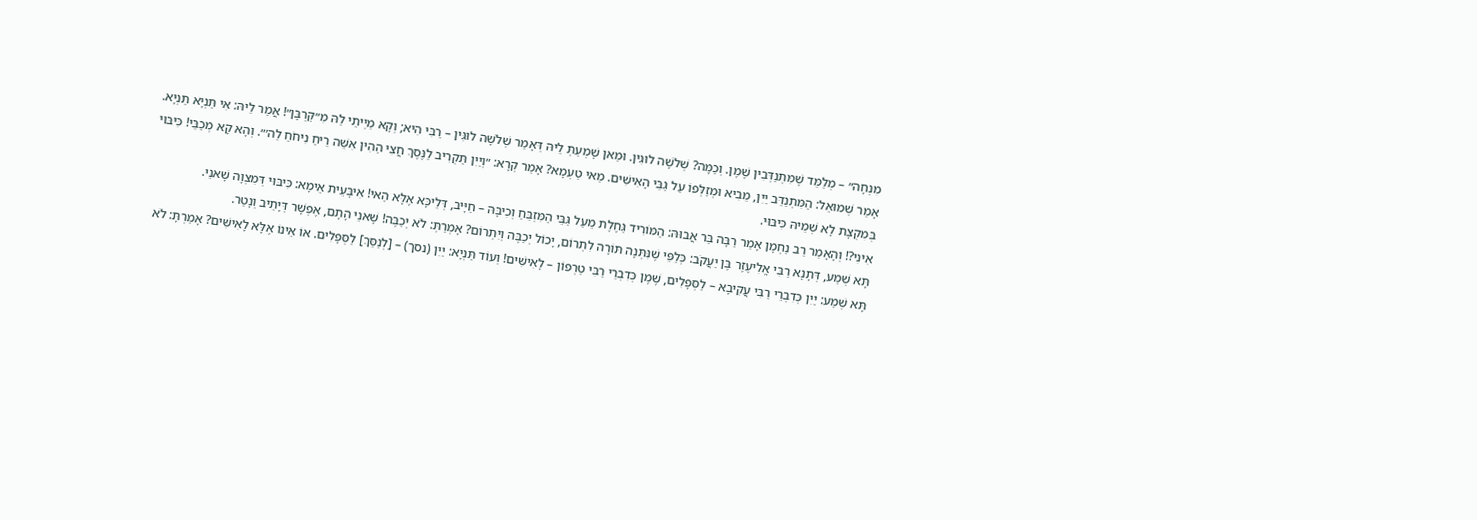מִנְחָה״ – מְלַמֵּד שֶׁמִּתְנַדְּבִין שֶׁמֶן. וְכַמָּה? שְׁלֹשָׁה לוּגִּין. וּמַאן שָׁמְעַתְּ לֵיהּ דְּאָמַר שְׁלֹשָׁה לוּגִּין – רַבִּי הִיא; וְקָא מַיְיתֵי לַהּ מִ״קׇּרְבָּן״! אֲמַר לֵיהּ: אִי תַּנְיָא תַּנְיָא.
אָמַר שְׁמוּאֵל: הַמִּתְנַדֵּב יַיִן, מֵבִיא וּמְזַלְּפוֹ עַל גַּבֵּי הָאִישִּׁים. מַאי טַעְמָא? אָמַר קְרָא: ״וְיַיִן תַּקְרִיב לַנֶּסֶךְ חֲצִי הַהִין אִשֵּׁה רֵיחַ נִיחֹחַ לַה׳״. וְהָא קָא מְכַבֵּי! כִּיבּוּי בְּמִקְצָת לָא שְׁמֵיהּ כִּיבּוּי.
אִינִי?! וְהָאָמַר רַב נַחְמָן אָמַר רַבָּה בַּר אֲבוּהּ: הַמּוֹרִיד גַּחֶלֶת מֵעַל גַּבֵּי הַמִּזְבֵּחַ וְכִיבָּהּ – חַיָּיב, דְּלֵיכָּא אֶלָּא הַאי! אִיבָּעֵית אֵימָא: כִּיבּוּי דְּמִצְוָה שָׁאנֵי.
תָּא שְׁמַע, דְּתָנָא רַבִּי אֱלִיעֶזֶר בֶּן יַעֲקֹב: כְּלַפֵּי שֶׁנִּתְּנָה תּוֹרָה לִתְרוֹם, יָכוֹל יְכַבֶּה וְיִתְרוֹם? אָמְרַתְּ: לֹא יְכַבֶּה! שָׁאנֵי הָתָם, אֶפְשָׁר דְּיָתֵיב וְנָטַר.
תָּא שְׁמַע: יַיִן כְּדִבְרֵי רַבִּי עֲקִיבָא – לַסְּפָלִים, שֶׁמֶן כְּדִבְרֵי רַבִּי טַרְפוֹן – לָאִישִּׁים! וְעוֹד תַּנְיָא: יַיִן (נסך) – [לְנַסֵּךְ] לַסְּפָלִים. אוֹ אֵינוֹ אֶלָּא לָאִישִּׁים? אָמַרְתָּ: לֹא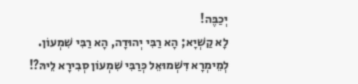יְכַבֶּה!
לָא קַשְׁיָא; הָא רַבִּי יְהוּדָה, הָא רַבִּי שִׁמְעוֹן. לְמֵימְרָא דִּשְׁמוּאֵל כְּרַבִּי שִׁמְעוֹן סְבִירָא לֵיהּ?!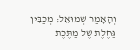וְהָאָמַר שְׁמוּאֵל: מְכַבִּין גַּחֶלֶת שֶׁל מַתֶּכֶת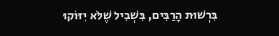בִּרְשׁוּת הָרַבִּים, בִּשְׁבִיל שֶׁלֹּא יִזּוֹקוּ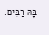בָּהּ רַבִּים.